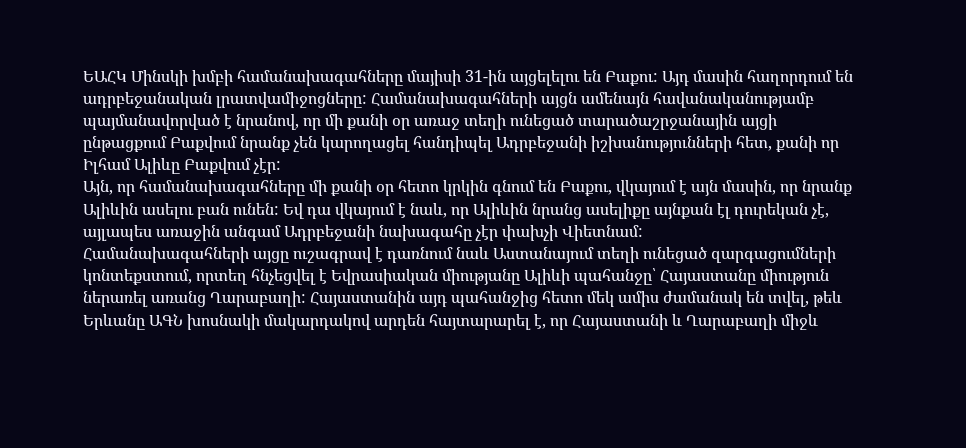ԵԱՀԿ Մինսկի խմբի համանախագահները մայիսի 31-ին այցելելու են Բաքու: Այդ մասին հաղորդում են ադրբեջանական լրատվամիջոցները: Համանախագահների այցն ամենայն հավանականությամբ պայմանավորված է նրանով, որ մի քանի օր առաջ տեղի ունեցած տարածաշրջանային այցի ընթացքում Բաքվում նրանք չեն կարողացել հանդիպել Ադրբեջանի իշխանությունների հետ, քանի որ Իլհամ Ալիևը Բաքվում չէր:
Այն, որ համանախագահները մի քանի օր հետո կրկին գնում են Բաքու, վկայում է այն մասին, որ նրանք Ալիևին ասելու բան ունեն: Եվ դա վկայում է նաև, որ Ալիևին նրանց ասելիքը այնքան էլ դուրեկան չէ, այլապես առաջին անգամ Ադրբեջանի նախագահը չէր փախչի Վիետնամ:
Համանախագահների այցը ուշագրավ է դառնում նաև Աստանայում տեղի ունեցած զարգացումների կոնտեքստում, որտեղ հնչեցվել է Եվրասիական միությանը Ալիևի պահանջը՝ Հայաստանը միություն ներառել առանց Ղարաբաղի: Հայաստանին այդ պահանջից հետո մեկ ամիս ժամանակ են տվել, թեև Երևանը ԱԳՆ խոսնակի մակարդակով արդեն հայտարարել է, որ Հայաստանի և Ղարաբաղի միջև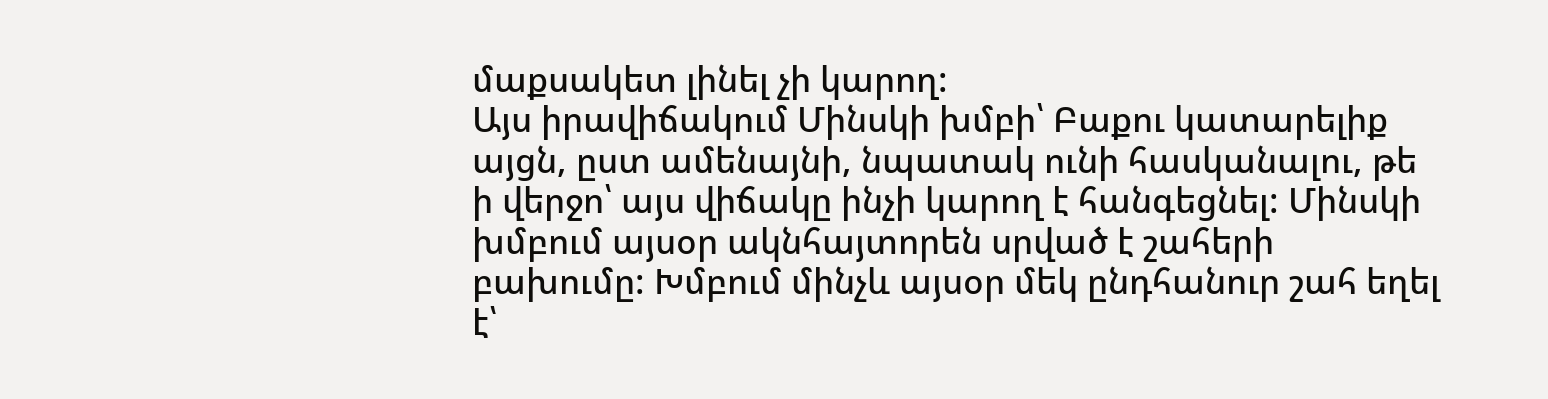մաքսակետ լինել չի կարող:
Այս իրավիճակում Մինսկի խմբի՝ Բաքու կատարելիք այցն, ըստ ամենայնի, նպատակ ունի հասկանալու, թե ի վերջո՝ այս վիճակը ինչի կարող է հանգեցնել: Մինսկի խմբում այսօր ակնհայտորեն սրված է շահերի բախումը: Խմբում մինչև այսօր մեկ ընդհանուր շահ եղել է՝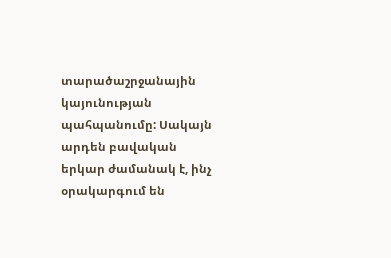տարածաշրջանային կայունության պահպանումը: Սակայն արդեն բավական երկար ժամանակ է, ինչ օրակարգում են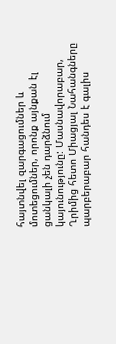հայտնվել զարգացումներ և մոտեցումներ, որոնք այնքան էլ ցանկալի չեն դարձնում կայունությունը: Մասնավորաբար, Ղրիմից հետո Միացյալ Նահանգները պարբերաբար հանդես է գալիս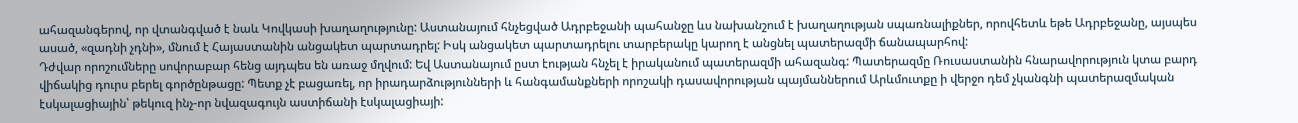ահազանգերով, որ վտանգված է նաև Կովկասի խաղաղությունը: Աստանայում հնչեցված Ադրբեջանի պահանջը ևս նախանշում է խաղաղության սպառնալիքներ, որովհետև եթե Ադրբեջանը, այսպես ասած, «զադնի չդնի», մնում է Հայաստանին անցակետ պարտադրել: Իսկ անցակետ պարտադրելու տարբերակը կարող է անցնել պատերազմի ճանապարհով:
Դժվար որոշումները սովորաբար հենց այդպես են առաջ մղվում: Եվ Աստանայում ըստ էության հնչել է իրականում պատերազմի ահազանգ: Պատերազմը Ռուսաստանին հնարավորություն կտա բարդ վիճակից դուրս բերել գործընթացը: Պետք չէ բացառել, որ իրադարձությունների և հանգամանքների որոշակի դասավորության պայմաններում Արևմուտքը ի վերջո դեմ չկանգնի պատերազմական էսկալացիային՝ թեկուզ ինչ-որ նվազագույն աստիճանի էսկալացիայի: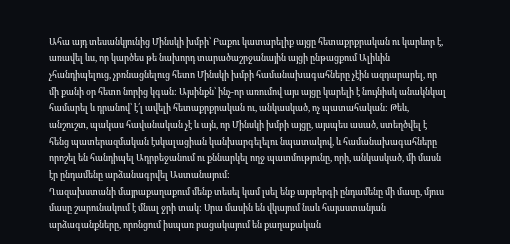Ահա այդ տեսանկյունից Մինսկի խմբի՝ Բաքու կատարելիք այցը հետաքրքրական ու կարևոր է, առավել ևս, որ կարծես թե նախորդ տարածաշրջանային այցի ընթացքում Ալիևին չհանդիպելուց, չբռնացնելուց հետո Մինսկի խմբի համանախագահները չէին ազդարարել, որ մի քանի օր հետո նորից կգան: Այսինքն՝ ինչ-որ առումով այս այցը կարելի է նույնիսկ անակնկալ համարել և դրանով՝ է՛լ ավելի հետաքրքրական ու, անկասկած, ոչ պատահական: Թեև, անշուշտ, պակաս հավանական չէ և այն, որ Մինսկի խմբի այցը, այսպես ասած, ստեղծվել է հենց պատերազմական էսկալացիան կանխարգելելու նպատակով, և համանախագահները որոշել են հանդիպել Ադրբեջանում ու քննարկել ողջ պատմությունը, որի, անկասկած, մի մասն էր ընդամենը արձանագրվել Աստանայում:
Ղազախստանի մայրաքաղաքում մենք տեսել կամ լսել ենք այսբերգի ընդամենը մի մասը, մյուս մասը շարունակում է մնալ ջրի տակ: Սրա մասին են վկայում նաև հայաստանյան արձագանքները, որոնցում իսպառ բացակայում են քաղաքական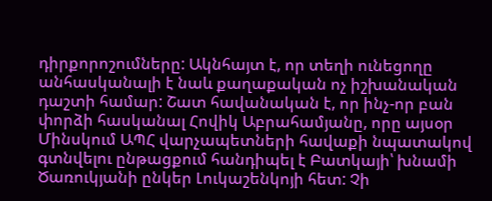դիրքորոշումները: Ակնհայտ է, որ տեղի ունեցողը անհասկանալի է նաև քաղաքական ոչ իշխանական դաշտի համար: Շատ հավանական է, որ ինչ-որ բան փորձի հասկանալ Հովիկ Աբրահամյանը, որը այսօր Մինսկում ԱՊՀ վարչապետների հավաքի նպատակով գտնվելու ընթացքում հանդիպել է Բատկայի՝ խնամի Ծառուկյանի ընկեր Լուկաշենկոյի հետ: Չի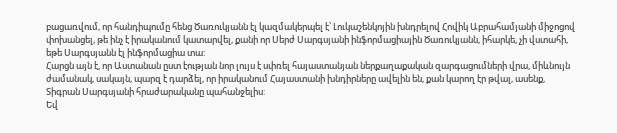բացառվում, որ հանդիպումը հենց Ծառուկյանն էլ կազմակերպել է՝ Լուկաշենկոյին խնդրելով Հովիկ Աբրահամյանի միջոցով փոխանցել, թե ինչ է իրականում կատարվել, քանի որ Սերժ Սարգսյանի ինֆորմացիային Ծառուկյանն, իհարկե, չի վստահի, եթե Սարգսյանն էլ ինֆորմացիա տա:
Հարցն այն է, որ Աստանան ըստ էության նոր լույս է սփռել հայաստանյան ներքաղաքական զարգացումների վրա, միևնույն ժամանակ, սակայն, պարզ է դարձել, որ իրականում Հայաստանի խնդիրները ավելին են, քան կարող էր թվալ, ասենք, Տիգրան Սարգսյանի հրաժարականը պահանջելիս:
Եվ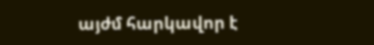այժմ հարկավոր է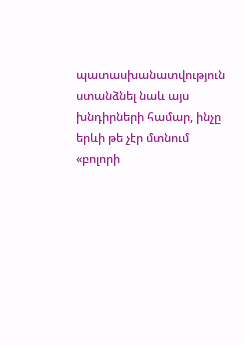պատասխանատվություն ստանձնել նաև այս խնդիրների համար, ինչը երևի թե չէր մտնում «բոլորի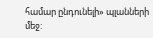համար ընդունելի» պլանների մեջ: